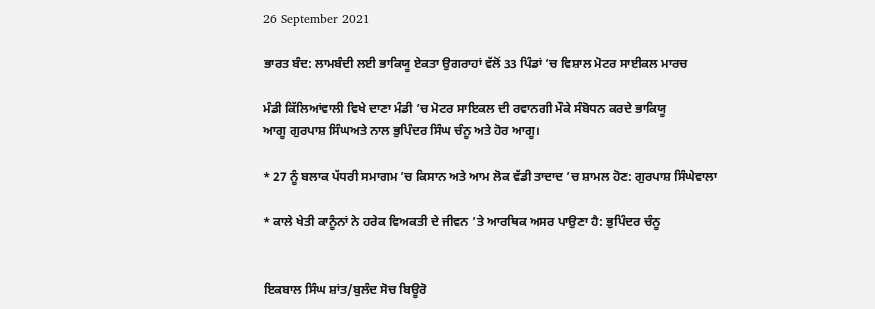26 September 2021

ਭਾਰਤ ਬੰਦ: ਲਾਮਬੰਦੀ ਲਈ ਭਾਕਿਯੂ ਏਕਤਾ ਉਗਰਾਹਾਂ ਵੱਲੋਂ 33 ਪਿੰਡਾਂ ’ਚ ਵਿਸ਼ਾਲ ਮੋਟਰ ਸਾਈਕਲ ਮਾਰਚ

ਮੰਡੀ ਕਿੱਲਿਆਂਵਾਲੀ ਵਿਖੇ ਦਾਣਾ ਮੰਡੀ ’ਚ ਮੋਟਰ ਸਾਇਕਲ ਦੀ ਰਵਾਨਗੀ ਮੌਕੇ ਸੰਬੋਧਨ ਕਰਦੇ ਭਾਕਿਯੂ
ਆਗੂ ਗੁਰਪਾਸ਼ ਸਿੰਘਅਤੇ ਨਾਲ ਭੁਪਿੰਦਰ ਸਿੰਘ ਚੰਨੂ ਅਤੇ ਹੋਰ ਆਗੂ।

* 27 ਨੂੰ ਬਲਾਕ ਪੱਧਰੀ ਸਮਾਗਮ ’ਚ ਕਿਸਾਨ ਅਤੇ ਆਮ ਲੋਕ ਵੱਡੀ ਤਾਦਾਦ ’ਚ ਸ਼ਾਮਲ ਹੋਣ: ਗੁਰਪਾਸ਼ ਸਿੰਘੇਵਾਲਾ

* ਕਾਲੇ ਖੇਤੀ ਕਾਨੂੰਨਾਂ ਨੇ ਹਰੇਕ ਵਿਅਕਤੀ ਦੇ ਜੀਵਨ ’ਤੇ ਆਰਥਿਕ ਅਸਰ ਪਾਉਣਾ ਹੈ: ਭੁਪਿੰਦਰ ਚੰਨੂ


ਇਕਬਾਲ ਸਿੰਘ ਸ਼ਾਂਤ/ਬੁਲੰਦ ਸੋਚ ਬਿਊਰੋ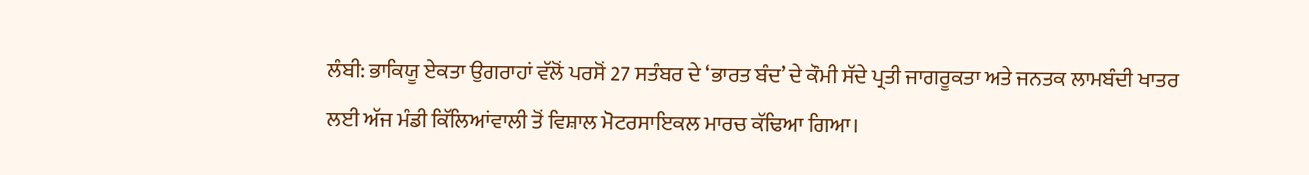ਲੰਬੀ: ਭਾਕਿਯੂ ਏਕਤਾ ਉਗਰਾਹਾਂ ਵੱਲੋਂ ਪਰਸੋਂ 27 ਸਤੰਬਰ ਦੇ ‘ਭਾਰਤ ਬੰਦ’ ਦੇ ਕੌਮੀ ਸੱਦੇ ਪ੍ਰਤੀ ਜਾਗਰੂਕਤਾ ਅਤੇ ਜਨਤਕ ਲਾਮਬੰਦੀ ਖਾਤਰ ਲਈ ਅੱਜ ਮੰਡੀ ਕਿੱਲਿਆਂਵਾਲੀ ਤੋਂ ਵਿਸ਼ਾਲ ਮੋਟਰਸਾਇਕਲ ਮਾਰਚ ਕੱਢਿਆ ਗਿਆ।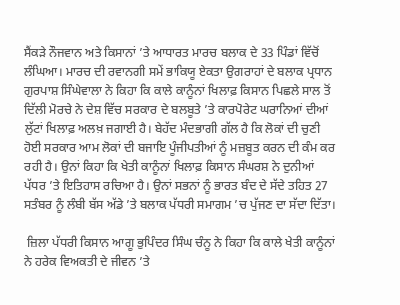ਸੈਂਕੜੇ ਨੌਜਵਾਨ ਅਤੇ ਕਿਸਾਨਾਂ ’ਤੇ ਆਧਾਰਤ ਮਾਰਚ ਬਲਾਕ ਦੇ 33 ਪਿੰਡਾਂ ਵਿੱਚੋਂ ਲੰਘਿਆ। ਮਾਰਚ ਦੀ ਰਵਾਨਗੀ ਸਮੇਂ ਭਾਕਿਯੂ ਏਕਤਾ ਉਗਰਾਹਾਂ ਦੇ ਬਲਾਕ ਪ੍ਰਧਾਨ ਗੁਰਪਾਸ਼ ਸਿੰਘੇਵਾਲਾ ਨੇ ਕਿਹਾ ਕਿ ਕਾਲੇ ਕਾਨੂੰਨਾਂ ਖਿਲਾਫ਼ ਕਿਸਾਨ ਪਿਛਲੇ ਸਾਲ ਤੋਂ ਦਿੱਲੀ ਮੋਰਚੇ ਨੇ ਦੇਸ਼ ਵਿੱਚ ਸਰਕਾਰ ਦੇ ਬਲਬੂਤੇ ’ਤੇ ਕਾਰਪੋਰੇਟ ਘਰਾਨਿਆਂ ਦੀਆਂ ਲੁੱਟਾਂ ਖਿਲਾਫ਼ ਅਲਖ਼ ਜਗਾਈ ਹੈ। ਬੇਹੱਦ ਮੰਦਭਾਗੀ ਗੱਲ ਹੈ ਕਿ ਲੋਕਾਂ ਦੀ ਚੁਣੀ ਹੋਈ ਸਰਕਾਰ ਆਮ ਲੋਕਾਂ ਦੀ ਬਜਾਇ ਪੂੰਜੀਪਤੀਆਂ ਨੂੰ ਮਜ਼ਬੂਤ ਕਰਨ ਦੀ ਕੰਮ ਕਰ ਰਹੀ ਹੈ। ਉਨਾਂ ਕਿਹਾ ਕਿ ਖੇਤੀ ਕਾਨੂੰਨਾਂ ਖਿਲਾਫ਼ ਕਿਸਾਨ ਸੰਘਰਸ਼ ਨੇ ਦੁਨੀਆਂ ਪੱਧਰ ’ਤੇ ਇਤਿਹਾਸ ਰਚਿਆ ਹੈ। ਉਨਾਂ ਸਭਨਾਂ ਨੂੰ ਭਾਰਤ ਬੰਦ ਦੇ ਸੱਦੇ ਤਹਿਤ 27 ਸਤੰਬਰ ਨੂੰ ਲੰਬੀ ਬੱਸ ਅੱਡੇ ’ਤੇ ਬਲਾਕ ਪੱਧਰੀ ਸਮਾਗਮ ’ਚ ਪੁੱਜਣ ਦਾ ਸੱਦਾ ਦਿੱਤਾ।

 ਜ਼ਿਲਾ ਪੱਧਰੀ ਕਿਸਾਨ ਆਗੂ ਭੁਪਿੰਦਰ ਸਿੰਘ ਚੰਨੂ ਨੇ ਕਿਹਾ ਕਿ ਕਾਲੇ ਖੇਤੀ ਕਾਨੂੰਨਾਂ ਨੇ ਹਰੇਕ ਵਿਅਕਤੀ ਦੇ ਜੀਵਨ ’ਤੇ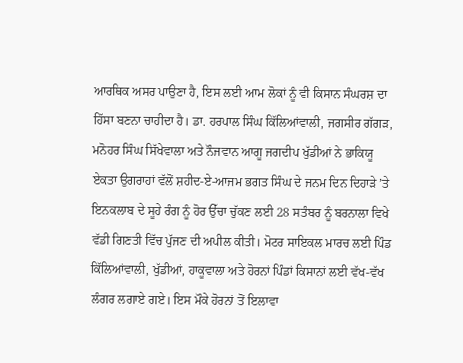ਆਰਥਿਕ ਅਸਰ ਪਾਉਣਾ ਹੈ, ਇਸ ਲਈ ਆਮ ਲੋਕਾਂ ਨੂੰ ਵੀ ਕਿਸਾਨ ਸੰਘਰਸ਼ ਦਾ ਹਿੱਸਾ ਬਣਨਾ ਚਾਹੀਦਾ ਹੈ। ਡਾ. ਹਰਪਾਲ ਸਿੰਘ ਕਿੱਲਿਆਂਵਾਲੀ, ਜਗਸੀਰ ਗੱਗੜ, ਮਨੋਹਰ ਸਿੰਘ ਸਿੱਖੇਵਾਲਾ ਅਤੇ ਨੌਜਵਾਨ ਆਗੂ ਜਗਦੀਪ ਖੁੱਡੀਆਂ ਨੇ ਭਾਕਿਯੂ ਏਕਤਾ ਉਗਰਾਹਾਂ ਵੱਲੋਂ ਸ਼ਹੀਦ-ਏ-ਆਜਮ ਭਗਤ ਸਿੰਘ ਦੇ ਜਨਮ ਦਿਨ ਦਿਹਾੜੇ ’ਤੇ ਇਨਕਲਾਬ ਦੇ ਸੂਹੇ ਰੰਗ ਨੂੰ ਹੋਰ ਉੱਚਾ ਚੁੱਕਣ ਲਈ 28 ਸਤੰਬਰ ਨੂੰ ਬਰਨਾਲਾ ਵਿਖੇ ਵੱਡੀ ਗਿਣਤੀ ਵਿੱਚ ਪੁੱਜਣ ਦੀ ਅਪੀਲ ਕੀਤੀ। ਮੋਟਰ ਸਾਇਕਲ ਮਾਰਚ ਲਈ ਪਿੰਡ ਕਿੱਲਿਆਂਵਾਲੀ, ਖੁੱਡੀਆਂ, ਹਾਕੂਵਾਲਾ ਅਤੇ ਹੋਰਨਾਂ ਪਿੰਡਾਂ ਕਿਸਾਨਾਂ ਲਈ ਵੱਖ-ਵੱਖ ਲੰਗਰ ਲਗਾਏ ਗਏ। ਇਸ ਮੌਕੇ ਹੋਰਨਾਂ ਤੋਂ ਇਲਾਵਾ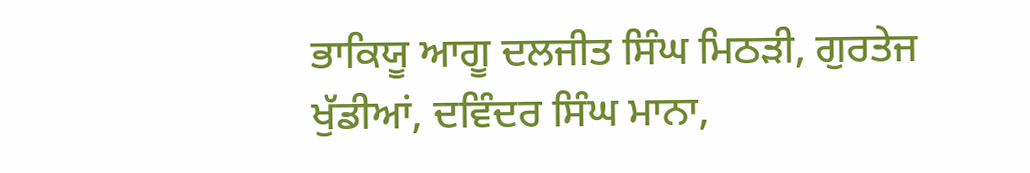ਭਾਕਿਯੂ ਆਗੂ ਦਲਜੀਤ ਸਿੰਘ ਮਿਠੜੀ, ਗੁਰਤੇਜ ਖੁੱਡੀਆਂ, ਦਵਿੰਦਰ ਸਿੰਘ ਮਾਨਾ,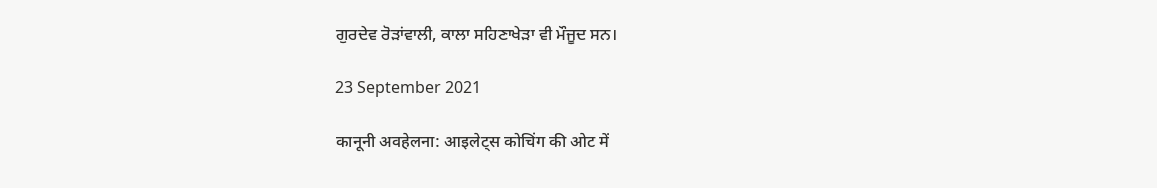ਗੁਰਦੇਵ ਰੋੜਾਂਵਾਲੀ, ਕਾਲਾ ਸਹਿਣਾਖੇੜਾ ਵੀ ਮੌਜੂਦ ਸਨ।

23 September 2021

कानूनी अवहेलना: आइलेट्स कोचिंग की ओट में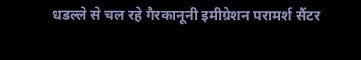धडल्ले से चल रहे गैरकानूनी इमीग्रेशन परामर्श सैंटर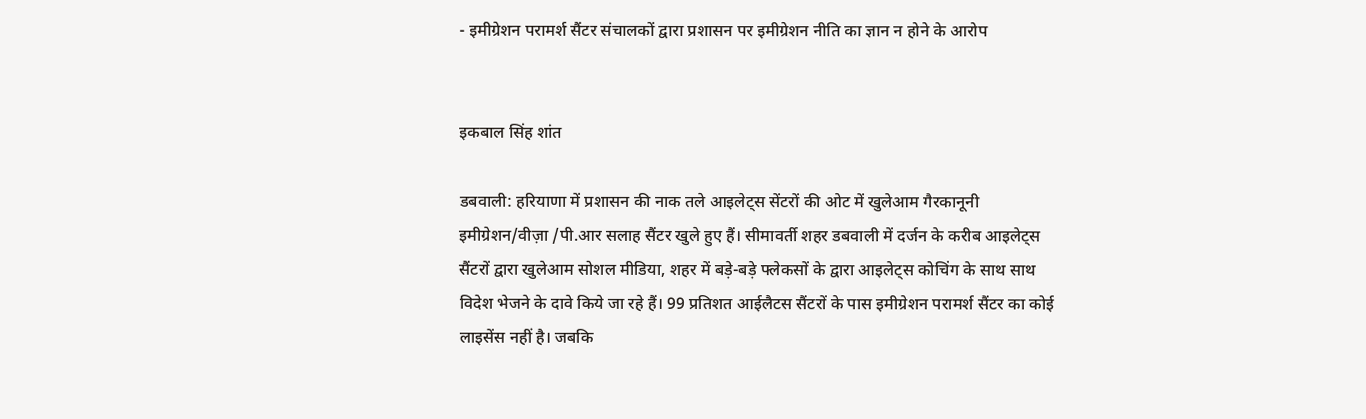- इमीग्रेशन परामर्श सैंटर संचालकों द्वारा प्रशासन पर इमीग्रेशन नीति का ज्ञान न होने के आरोप


इकबाल सिंह शांत

डबवाली: हरियाणा में प्रशासन की नाक तले आइलेट्स सेंटरों की ओट में खुलेआम गैरकानूनी इमीग्रेशन/वीज़ा /पी.आर सलाह सैंटर खुले हुए हैं। सीमावर्ती शहर डबवाली में दर्जन के करीब आइलेट्स सैंटरों द्वारा खुलेआम सोशल मीडिया, शहर में बड़े-बड़े फ्लेकसों के द्वारा आइलेट्स कोचिंग के साथ साथ विदेश भेजने के दावे किये जा रहे हैं। 99 प्रतिशत आईलैटस सैंटरों के पास इमीग्रेशन परामर्श सैंटर का कोई लाइसेंस नहीं है। जबकि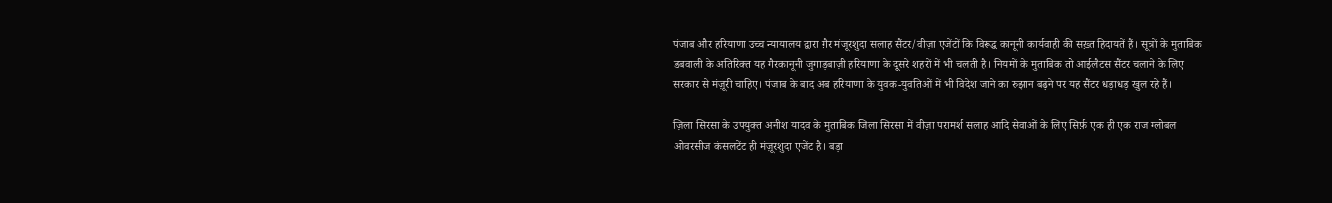पंजाब और हरियाणा उच्च न्यायालय द्वारा ग़ैर मंजूरशुदा सलाह सैंटर/वीज़ा एजेंटों कि विरूद्ध कानूनी कार्यवाही की सख़्त हिदायतें हैं। सूत्रों के मुताबिक डबवाली के अतिरिक्त यह गैरकानूनी जुगाड़बाज़ी हरियाणा के दूसरे शहरों में भी चलती है। नियमों के मुताबिक तो आईलैटस सैंटर चलाने के लिए सरकार से मंज़ूरी चाहिए। पंजाब के बाद अब हरियाणा के युवक-युवतिओं में भी विदेश जाने का रुझान बढ़ने पर यह सैंटर धड़ाधड़ खुल रहे हैं।

ज़िला सिरसा के उपयुक्त अनीश यादव के मुताबिक जिला सिरसा में वीज़ा परामर्श सलाह आदि सेवाओं के लिए सिर्फ़ एक ही एक राज ग्लोबल ओवरसीज कंसलटेंट ही मंज़ूरशुदा एजेंट है। बड़ा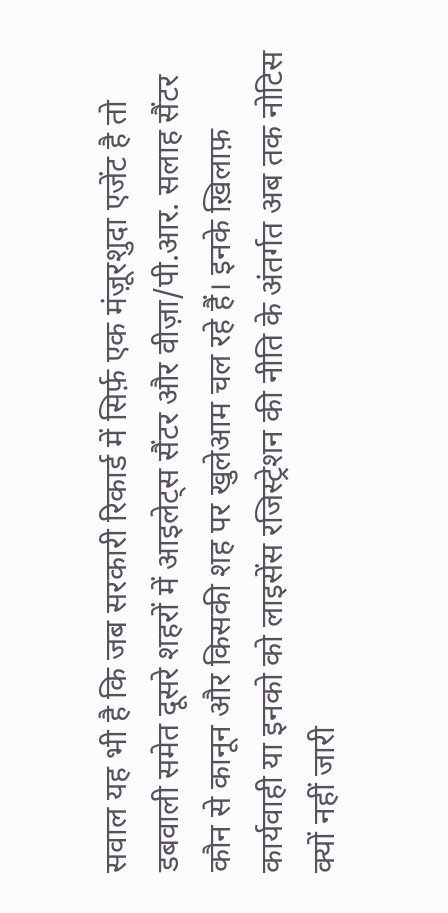सवाल यह भी है कि जब सरकारी रिकार्ड में सिर्फ़ एक मंज़ूरशुदा एजेंट है तो डबवाली समेत दूसरे शहरों में आइलेट्स सैंटर और वीज़ा/पी.आर. सलाह सैंटर कौन से कानून और किसकी शह पर खुलेआम चल रहे हैं। इनके ख़िलाफ़ कार्यवाही या इनको को लाइसेंस रजिस्ट्रेशन की नीति के अंतर्गत अब तक नोटिस क्यों नहीं जारी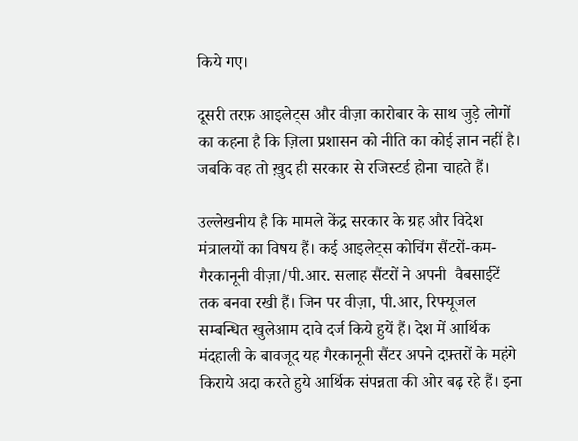किये गए।

दूसरी तरफ़ आइलेट्स और वीज़ा कारोबार के साथ जुड़े लोगों का कहना है कि ज़िला प्रशासन को नीति का कोई ज्ञान नहीं है। जबकि वह तो ख़ुद ही सरकार से रजिस्टर्ड होना चाहते हैं।

उल्लेखनीय है कि मामले केंद्र सरकार के ग्रह और विदेश मंत्रालयों का विषय हैं। कई आइलेट्स कोचिंग सैंटरों-कम-गैरकानूनी वीज़ा/पी.आर. सलाह सैंटरों ने अपनी  वैबसाईटें तक बनवा रखी हैं। जिन पर वीज़ा, पी.आर, रिफ्यूजल सम्बन्धित खुलेआम दावे दर्ज किये हुयें हैं। देश में आर्थिक मंदहाली के बावजूद यह गैरकानूनी सैंटर अपने दफ़्तरों के महंगे किराये अदा करते हुये आर्थिक संपन्नता की ओर बढ़ रहे हैं। इना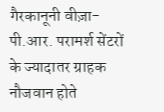गैरकानूनी वीज़ा-पी.आर. परामर्श सेंटरों के ज्यादातर ग्राहक नौजवान होते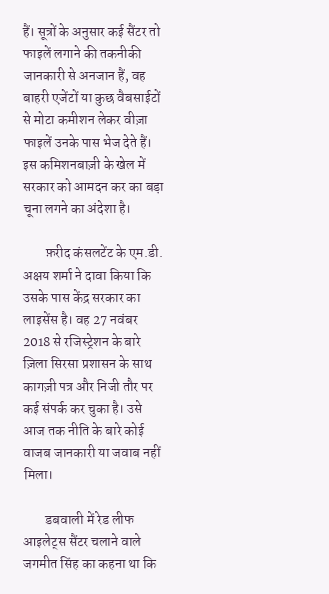हैं। सूत्रों के अनुसार कई सैंटर तो फाइलें लगाने की तकनीकी जानकारी से अनजान हैं, वह बाहरी एजेंटों या कुछ वैबसाईटों से मोटा कमीशन लेकर वीज़ा फाइलें उनके पास भेज देते हैं। इस कमिशनबाज़ी के खेल में सरकार को आमदन कर का बड़ा चूना लगने का अंदेशा है।

        फ़रीद कंसलटेंट के एम.डी. अक्षय शर्मा ने दावा किया कि उसके पास केंद्र सरकार का लाइसेंस है। वह 27 नवंबर 2018 से रजिस्ट्रेशन के बारे ज़िला सिरसा प्रशासन के साथ कागज़ी पत्र और निजी तौर पर कई संपर्क कर चुका है। उसे आज तक नीति के बारे कोई वाजब जानकारी या जवाब नहीं मिला।

        डबवाली में रेड लीफ आइलेट्स सैंटर चलाने वाले जगमीत सिंह का कहना था कि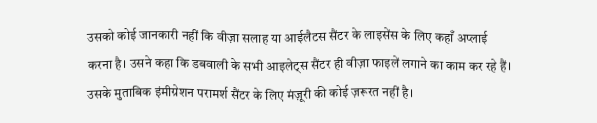उसको कोई जानकारी नहीं कि वीज़ा सलाह या आईलैटस सैंटर के लाइसेंस के लिए कहाँ अप्लाई करना है। उसने कहा कि डबवाली के सभी आइलेट्स सैंटर ही वीज़ा फाइलें लगाने का काम कर रहे हैं। उसके मुताबिक इंमीग्रेशन परामर्श सैंटर के लिए मंज़ूरी की कोई ज़रूरत नहीं है।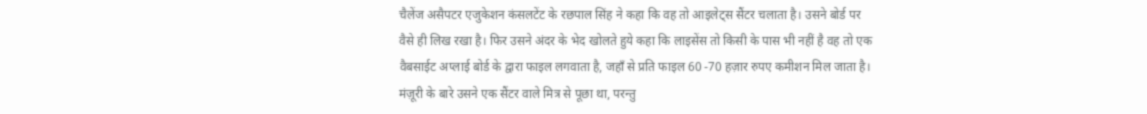चैलेंज असैपटर एजुकेशन कंसलटेंट के रछपाल सिंह ने कहा कि वह तो आइलेट्स सैंटर चलाता है। उसने बोर्ड पर वैसे ही लिख रखा है। फिर उसने अंदर के भेद खोलते हुये कहा कि लाइसेंस तो किसी के पास भी नहीं है वह तो एक वैबसाईट अप्लाई बोर्ड के द्वारा फाइल लगवाता है, जहाँ से प्रति फाइल 60 -70 हज़ार रुपए कमीशन मिल जाता है। मंज़ूरी के बारे उसने एक सैंटर वाले मित्र से पूछा था, परन्तु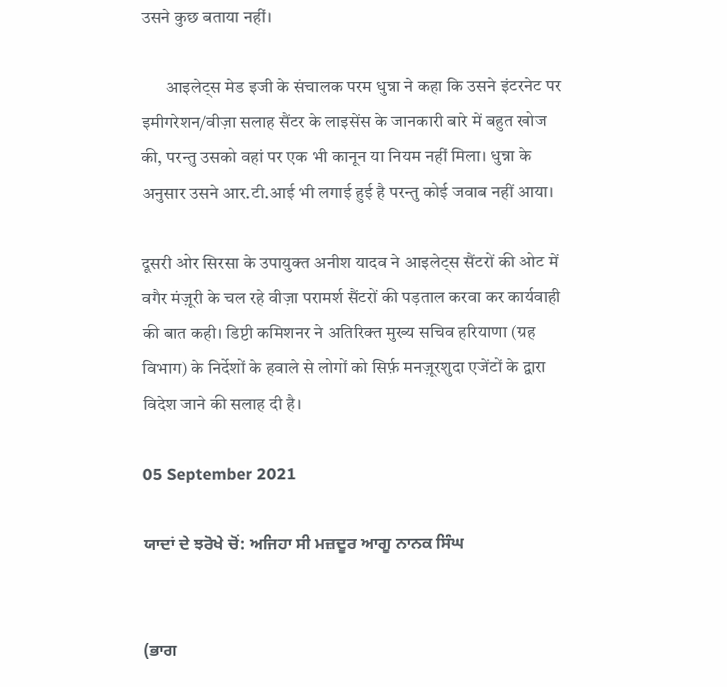उसने कुछ बताया नहीं।

       आइलेट्स मेड इजी के संचालक परम धुन्ना ने कहा कि उसने इंटरनेट पर इमीगरेशन/वीज़ा सलाह सैंटर के लाइसेंस के जानकारी बारे में बहुत खोज की, परन्तु उसको वहां पर एक भी कानून या नियम नहीं मिला। धुन्ना के अनुसार उसने आर.टी.आई भी लगाई हुई है परन्तु कोई जवाब नहीं आया।

दूसरी ओर सिरसा के उपायुक्त अनीश यादव ने आइलेट्स सैंटरों की ओट में वगैर मंज़ूरी के चल रहे वीज़ा परामर्श सैंटरों की पड़ताल करवा कर कार्यवाही की बात कही। डिप्टी कमिशनर ने अतिरिक्त मुख्य सचिव हरियाणा (ग्रह विभाग) के निर्देशों के हवाले से लोगों को सिर्फ़ मनज़ूरशुदा एजेंटों के द्वारा विदेश जाने की सलाह दी है।

05 September 2021

ਯਾਦਾਂ ਦੇ ਝਰੋਖੇ ਚੋਂ: ਅਜਿਹਾ ਸੀ ਮਜ਼ਦੂਰ ਆਗੂ ਨਾਨਕ ਸਿੰਘ


(ਭਾਗ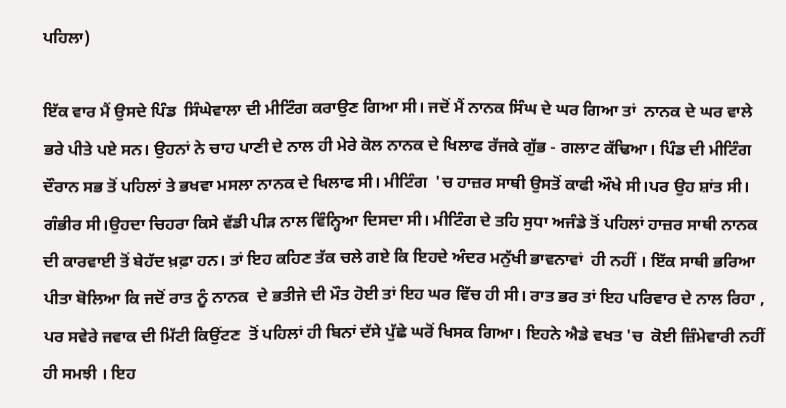ਪਹਿਲਾ)

ਇੱਕ ਵਾਰ ਮੈਂ ਉਸਦੇ ਪਿੰਡ  ਸਿੰਘੇਵਾਲਾ ਦੀ ਮੀਟਿੰਗ ਕਰਾਉਣ ਗਿਆ ਸੀ। ਜਦੋਂ ਮੈਂ ਨਾਨਕ ਸਿੰਘ ਦੇ ਘਰ ਗਿਆ ਤਾਂ  ਨਾਨਕ ਦੇ ਘਰ ਵਾਲੇ ਭਰੇ ਪੀਤੇ ਪਏ ਸਨ। ਉਹਨਾਂ ਨੇ ਚਾਹ ਪਾਣੀ ਦੇ ਨਾਲ ਹੀ ਮੇਰੇ ਕੋਲ ਨਾਨਕ ਦੇ ਖਿਲਾਫ ਰੱਜਕੇ ਗੁੱਭ - ਗਲਾਟ ਕੱਢਿਆ। ਪਿੰਡ ਦੀ ਮੀਟਿੰਗ ਦੌਰਾਨ ਸਭ ਤੋਂ ਪਹਿਲਾਂ ਤੇ ਭਖਵਾ ਮਸਲਾ ਨਾਨਕ ਦੇ ਖਿਲਾਫ ਸੀ। ਮੀਟਿੰਗ  'ਚ ਹਾਜ਼ਰ ਸਾਥੀ ਉਸਤੋਂ ਕਾਫੀ ਔਖੇ ਸੀ।ਪਰ ਉਹ ਸ਼ਾਂਤ ਸੀ। ਗੰਭੀਰ ਸੀ।ਉਹਦਾ ਚਿਹਰਾ ਕਿਸੇ ਵੱਡੀ ਪੀੜ ਨਾਲ ਵਿੰਨ੍ਹਿਆ ਦਿਸਦਾ ਸੀ। ਮੀਟਿੰਗ ਦੇ ਤਹਿ ਸੁਧਾ ਅਜੰਡੇ ਤੋਂ ਪਹਿਲਾਂ ਹਾਜ਼ਰ ਸਾਥੀ ਨਾਨਕ ਦੀ ਕਾਰਵਾਈ ਤੋਂ ਬੇਹੱਦ ਖ਼ਫ਼ਾ ਹਨ। ਤਾਂ ਇਹ ਕਹਿਣ ਤੱਕ ਚਲੇ ਗਏ ਕਿ ਇਹਦੇ ਅੰਦਰ ਮਨੁੱਖੀ ਭਾਵਨਾਵਾਂ  ਹੀ ਨਹੀਂ । ਇੱਕ ਸਾਥੀ ਭਰਿਆ ਪੀਤਾ ਬੋਲਿਆ ਕਿ ਜਦੋਂ ਰਾਤ ਨੂੰ ਨਾਨਕ  ਦੇ ਭਤੀਜੇ ਦੀ ਮੌਤ ਹੋਈ ਤਾਂ ਇਹ ਘਰ ਵਿੱਚ ਹੀ ਸੀ। ਰਾਤ ਭਰ ਤਾਂ ਇਹ ਪਰਿਵਾਰ ਦੇ ਨਾਲ ਰਿਹਾ , ਪਰ ਸਵੇਰੇ ਜਵਾਕ ਦੀ ਮਿੱਟੀ ਕਿਉਂਟਣ  ਤੋਂ ਪਹਿਲਾਂ ਹੀ ਬਿਨਾਂ ਦੱਸੇ ਪੁੱਛੇ ਘਰੋਂ ਖਿਸਕ ਗਿਆ। ਇਹਨੇ ਐਡੇ ਵਖਤ 'ਚ  ਕੋਈ ਜ਼ਿੰਮੇਵਾਰੀ ਨਹੀਂ ਹੀ ਸਮਝੀ । ਇਹ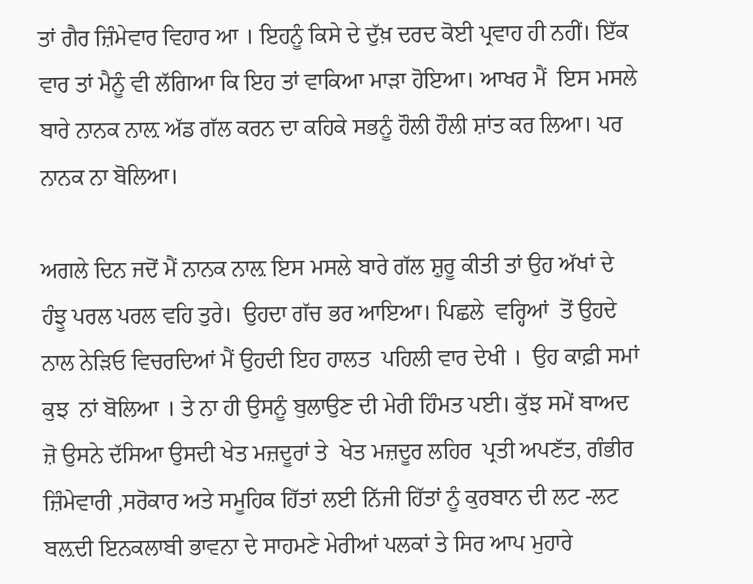ਤਾਂ ਗੈਰ ਜ਼ਿੰਮੇਵਾਰ ਵਿਹਾਰ ਆ । ਇਹਨੂੰ ਕਿਸੇ ਦੇ ਦੁੱਖ਼ ਦਰਦ ਕੋਈ ਪ੍ਰਵਾਹ ਹੀ ਨਹੀਂ। ਇੱਕ ਵਾਰ ਤਾਂ ਮੈਨੂੰ ਵੀ ਲੱਗਿਆ ਕਿ ਇਹ ਤਾਂ ਵਾਕਿਆ ਮਾੜਾ ਹੋਇਆ। ਆਖਰ ਮੈਂ  ਇਸ ਮਸਲੇ ਬਾਰੇ ਨਾਨਕ ਨਾਲ਼ ਅੱਡ ਗੱਲ ਕਰਨ ਦਾ ਕਹਿਕੇ ਸਭਨੂੰ ਹੌਲੀ ਹੌਲੀ ਸ਼ਾਂਤ ਕਰ ਲਿਆ। ਪਰ ਨਾਨਕ ਨਾ ਬੋਲਿਆ।

ਅਗਲੇ ਦਿਨ ਜਦੋਂ ਮੈਂ ਨਾਨਕ ਨਾਲ਼ ਇਸ ਮਸਲੇ ਬਾਰੇ ਗੱਲ ਸ਼ੁਰੂ ਕੀਤੀ ਤਾਂ ਉਹ ਅੱਖਾਂ ਦੇ ਹੰਝੂ ਪਰਲ ਪਰਲ ਵਹਿ ਤੁਰੇ।  ਉਹਦਾ ਗੱਚ ਭਰ ਆਇਆ। ਪਿਛਲੇ  ਵਰ੍ਹਿਆਂ  ਤੋਂ ਉਹਦੇ ਨਾਲ ਨੇੜਿਓ ਵਿਚਰਦਿਆਂ ਮੈਂ ਉਹਦੀ ਇਹ ਹਾਲਤ  ਪਹਿਲੀ ਵਾਰ ਦੇਖੀ ।  ਉਹ ਕਾਫ਼ੀ ਸਮਾਂ ਕੁਝ  ਨਾਂ ਬੋਲਿਆ । ਤੇ ਨਾ ਹੀ ਉਸਨੂੰ ਬੁਲਾਉਣ ਦੀ ਮੇਰੀ ਹਿੰਮਤ ਪਈ। ਕੁੱਝ ਸਮੇਂ ਬਾਅਦ ਜ਼ੋ ਉਸਨੇ ਦੱਸਿਆ ਉਸਦੀ ਖੇਤ ਮਜ਼ਦੂਰਾਂ ਤੇ  ਖੇਤ ਮਜ਼ਦੂਰ ਲਹਿਰ  ਪ੍ਰਤੀ ਅਪਣੱਤ, ਗੰਭੀਰ ਜ਼ਿੰਮੇਵਾਰੀ ,ਸਰੋਕਾਰ ਅਤੇ ਸਮੂਹਿਕ ਹਿੱਤਾਂ ਲਈ ਨਿੱਜੀ ਹਿੱਤਾਂ ਨੂੰ ਕੁਰਬਾਨ ਦੀ ਲਟ -ਲਟ ਬਲ਼ਦੀ ਇਨਕਲਾਬੀ ਭਾਵਨਾ ਦੇ ਸਾਹਮਣੇ ਮੇਰੀਆਂ ਪਲਕਾਂ ਤੇ ਸਿਰ ਆਪ ਮੁਹਾਰੇ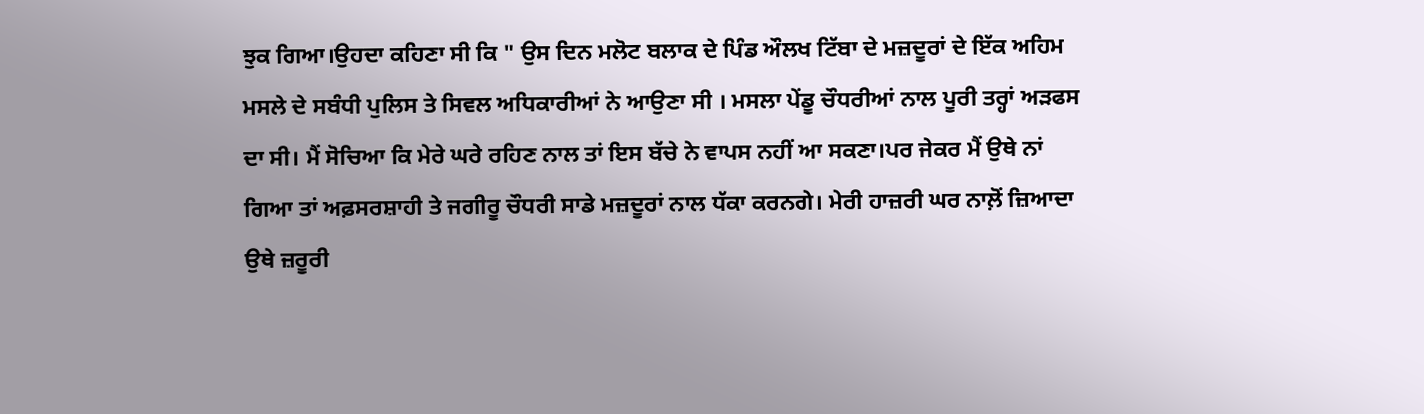ਝੁਕ ਗਿਆ।ਉਹਦਾ ਕਹਿਣਾ ਸੀ ਕਿ " ਉਸ ਦਿਨ ਮਲੋਟ ਬਲਾਕ ਦੇ ਪਿੰਡ ਔਲਖ ਟਿੱਬਾ ਦੇ ਮਜ਼ਦੂਰਾਂ ਦੇ ਇੱਕ ਅਹਿਮ ਮਸਲੇ ਦੇ ਸਬੰਧੀ ਪੁਲਿਸ ਤੇ ਸਿਵਲ ਅਧਿਕਾਰੀਆਂ ਨੇ ਆਉਣਾ ਸੀ । ਮਸਲਾ ਪੇਂਡੂ ਚੌਧਰੀਆਂ ਨਾਲ ਪੂਰੀ ਤਰ੍ਹਾਂ ਅੜਫਸ ਦਾ ਸੀ। ਮੈਂ ਸੋਚਿਆ ਕਿ ਮੇਰੇ ਘਰੇ ਰਹਿਣ ਨਾਲ ਤਾਂ ਇਸ ਬੱਚੇ ਨੇ ਵਾਪਸ ਨਹੀਂ ਆ ਸਕਣਾ।ਪਰ ਜੇਕਰ ਮੈਂ ਉਥੇ ਨਾਂ ਗਿਆ ਤਾਂ ਅਫ਼ਸਰਸ਼ਾਹੀ ਤੇ ਜਗੀਰੂ ਚੌਧਰੀ ਸਾਡੇ ਮਜ਼ਦੂਰਾਂ ਨਾਲ ਧੱਕਾ ਕਰਨਗੇ। ਮੇਰੀ ਹਾਜ਼ਰੀ ਘਰ ਨਾਲ਼ੋਂ ਜ਼ਿਆਦਾ ਉਥੇ ਜ਼ਰੂਰੀ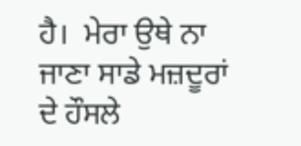ਹੈ।  ਮੇਰਾ ਉਥੇ ਨਾ ਜਾਣਾ ਸਾਡੇ ਮਜ਼ਦੂਰਾਂ ਦੇ ਹੌਸਲੇ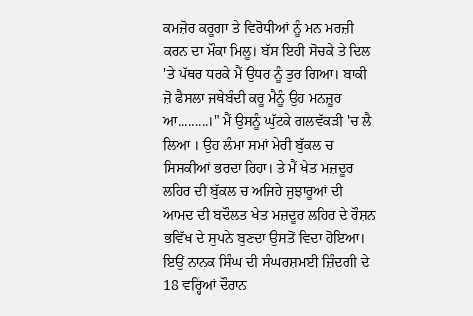ਕਮਜ਼ੋਰ ਕਰੂਗਾ ਤੇ ਵਿਰੋਧੀਆਂ ਨੂੰ ਮਨ ਮਰਜ਼ੀ ਕਰਨ ਦਾ ਮੌਕਾ ਮਿਲੂ। ਬੱਸ ਇਹੀ ਸੋਚਕੇ ਤੇ ਦਿਲ 'ਤੇ ਪੱਥਰ ਧਰਕੇ ਮੈਂ ਉਧਰ ਨੂੰ ਤੁਰ ਗਿਆ। ਬਾਕੀ ਜ਼ੋ ਫੈਸਲਾ ਜਥੇਬੰਦੀ ਕਰੂ ਮੈਨੂੰ ਉਹ ਮਨਜ਼ੂਰ ਆ.........।" ਮੈਂ ਉਸਨੂੰ ਘੁੱਟਕੇ ਗਲਵੱਕੜੀ 'ਚ ਲੈ ਲਿਆ । ਉਹ ਲੰਮਾ ਸਮਾਂ ਮੇਰੀ ਬੁੱਕਲ ਚ ਸਿਸਕੀਆਂ ਭਰਦਾ ਰਿਹਾ। ਤੇ ਮੈਂ ਖੇਤ ਮਜ਼ਦੂਰ ਲਹਿਰ ਦੀ ਬੁੱਕਲ ਚ ਅਜਿਹੇ ਜੁਝਾਰੂਆਂ ਦੀ ਆਮਦ ਦੀ ਬਦੌਲਤ ਖੇਤ ਮਜ਼ਦੂਰ ਲਹਿਰ ਦੇ ਰੌਸ਼ਨ ਭਵਿੱਖ ਦੇ ਸੁਪਨੇ ਬੁਣਦਾ ਉਸਤੋਂ ਵਿਦਾ ਹੋਇਆ। ਇਉਂ ਨਾਨਕ ਸਿੰਘ ਦੀ ਸੰਘਰਸ਼ਮਈ ਜ਼ਿੰਦਗੀ ਦੇ 18 ਵਰ੍ਹਿਆਂ ਦੌਰਾਨ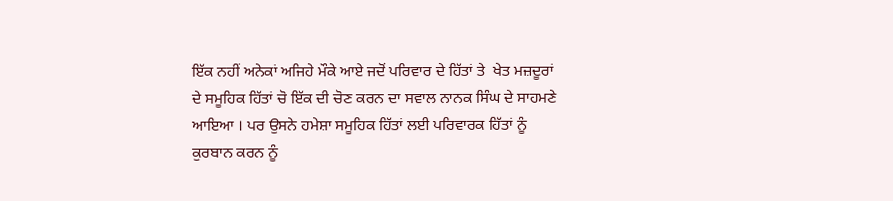ਇੱਕ ਨਹੀਂ ਅਨੇਕਾਂ ਅਜਿਹੇ ਮੌਕੇ ਆਏ ਜਦੋਂ ਪਰਿਵਾਰ ਦੇ ਹਿੱਤਾਂ ਤੇ  ਖੇਤ ਮਜ਼ਦੂਰਾਂ ਦੇ ਸਮੂਹਿਕ ਹਿੱਤਾਂ ਚੋ ਇੱਕ ਦੀ ਚੋਣ ਕਰਨ ਦਾ ਸਵਾਲ ਨਾਨਕ ਸਿੰਘ ਦੇ ਸਾਹਮਣੇ ਆਇਆ । ਪਰ ਉਸਨੇ ਹਮੇਸ਼ਾ ਸਮੂਹਿਕ ਹਿੱਤਾਂ ਲਈ ਪਰਿਵਾਰਕ ਹਿੱਤਾਂ ਨੂੰ ਕੁਰਬਾਨ ਕਰਨ ਨੂੰ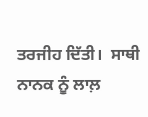ਤਰਜੀਹ ਦਿੱਤੀ।  ਸਾਥੀ ਨਾਨਕ ਨੂੰ ਲਾਲ਼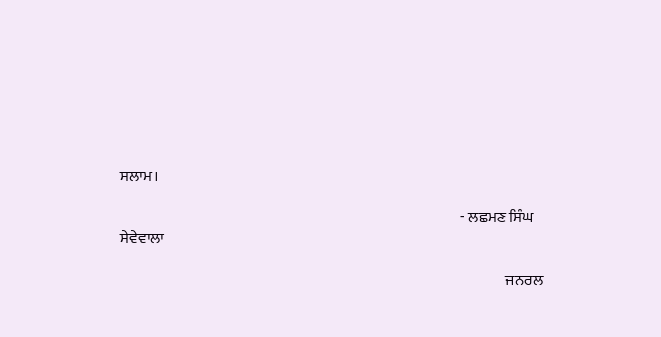ਸਲਾਮ।

                                                                                                                - ਲਛਮਣ ਸਿੰਘ ਸੇਵੇਵਾਲਾ

                                                                                                                               ਜਨਰਲ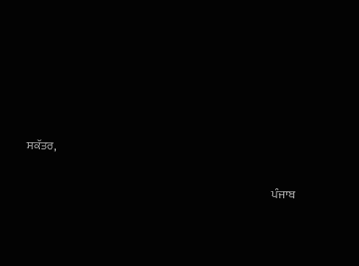ਸਕੱਤਰ,

                                                                                                            ਪੰਜਾਬ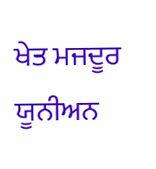ਖੇਤ ਮਜਦੂਰ  ਯੂਨੀਅਨ